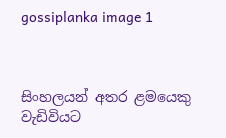gossiplanka image 1



සිංහලයන් අතර ළමයෙකු වැඩිවියට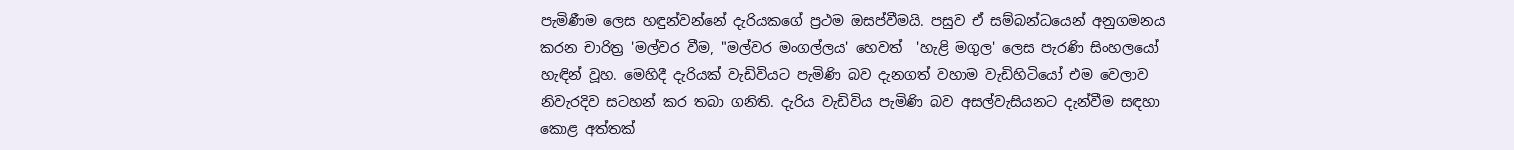පැමිණීම ලෙස හඳුන්වන්නේ දැරියකගේ ප්‍රථම ඔසප්වීමයි. පසුව ඒ සම්බන්ධයෙන් අනුගමනය කරන චාරිත්‍ර 'මල්වර වීම, "මල්වර මංගල්ලය' හෙවත්  'හැළි මගුල' ලෙස පැරණි සිංහලයෝ හැඳින් වූහ. මෙහිදී දැරියක් වැඩිවියට පැමිණි බව දැනගත් වහාම වැඩිහිටියෝ එම වෙලාව නිවැරදිව සටහන් කර තබා ගනිති. දැරිය වැඩිවිය පැමිණි බව අසල්වැසියනට දැන්වීම සඳහා කොළ අත්තක්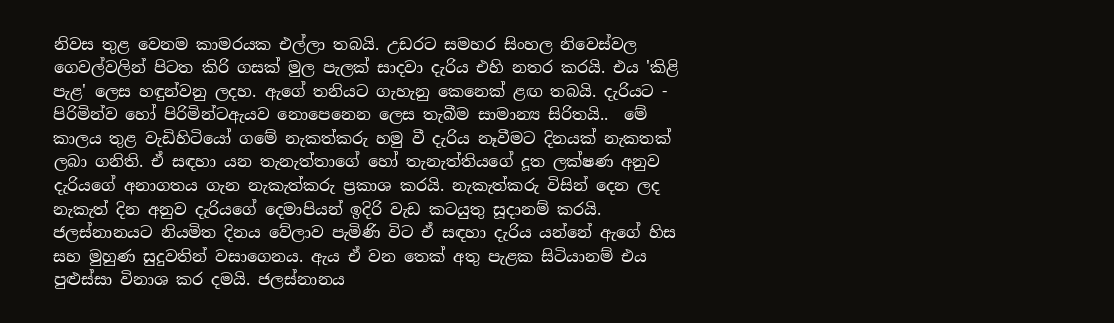නිවස තුළ වෙනම කාමරයක එල්ලා තබයි. උඩරට සමහර සිංහල නිවෙස්වල ගෙවල්වලින් පිටත කිරි ගසක් මුල පැලක් සාදවා දැරිය එහි නතර කරයි. එය 'කිළි පැළ' ලෙස හඳුන්වනු ලදහ. ඇගේ තනියට ගැහැනු කෙනෙක් ළඟ තබයි. දැරියට - පිරිමින්ව හෝ පිරිමින්ටඇයව නොපෙනෙන ලෙස තැබීම සාමාන්‍ය සිරිතයි..  මේ කාලය තුළ වැඩිහිටියෝ ගමේ නැකත්කරු හමු වී දැරිය නෑවීමට දිනයක් නැකතක් ලබා ගනිති. ඒ සඳහා යන තැනැත්තාගේ හෝ තැනැත්තියගේ දූත ලක්ෂණ අනුව දැරියගේ අනාගතය ගැන නැකැත්කරු ප්‍රකාශ කරයි. නැකැත්කරු විසින් දෙන ලද නැකැත් දින අනුව දැරියගේ දෙමාපියන් ඉදිරි වැඩ කටයුතු සූදානම් කරයි. ජලස්නානයට නියමිත දිනය වේලාව පැමිණි විට ඒ සඳහා දැරිය යන්නේ ඇගේ හිස සහ මුහුණ සුදුවතින් වසාගෙනය. ඇය ඒ වන තෙක් අතු පැළක සිටියානම් එය පුළුස්සා විනාශ කර දමයි. ජලස්නානය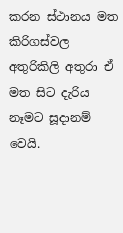කරන ස්ථානය මත කිරිගස්වල අතුරිකිලි අතුරා ඒ මත සිට දැරිය නෑමට සූදානම් වෙයි.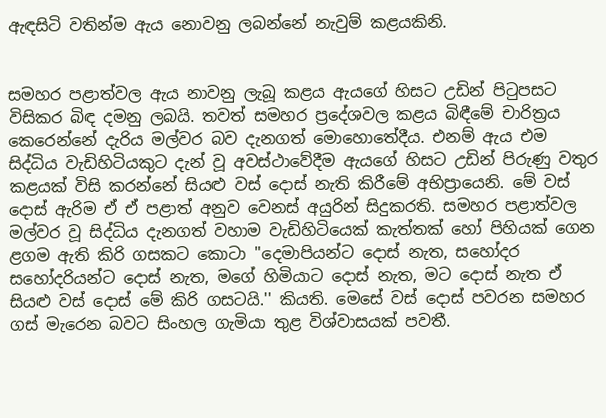ඇඳසිටි වතින්ම ඇය නොවනු ලබන්නේ නැවුම් කළයකිනි.


සමහර පළාත්වල ඇය නාවනු ලැබූ කළය ඇයගේ හිසට උඩින් පිටුපසට විසිකර බිඳ දමනු ලබයි. තවත් සමහර ප්‍රදේශවල කළය බිඳීමේ චාරිත්‍රය කෙරෙන්නේ දැරිය මල්වර බව දැනගත් මොහොතේදීය. එනම් ඇය එම සිද්ධිය වැඩිහිටියකුට දැන් වූ අවස්ථාවේදීම ඇයගේ හිසට උඩින් පිරුණු වතුර කළයක් විසි කරන්නේ සියළු වස් දොස් නැති කිරීමේ අභිප්‍රායෙනි. මේ වස් දොස් ඇරිම ඒ ඒ පළාත් අනුව වෙනස් අයුරින් සිදුකරති. සමහර පළාත්වල මල්වර වූ සිද්ධිය දැනගත් වහාම වැඩිහිටියෙක් කැත්තක් හෝ පිහියක් ගෙන ළගම ඇති කිරි ගසකට කොටා "දෙමාපියන්ට දොස් නැත, සහෝදර සහෝදරියන්ට දොස් නැත, මගේ හිමියාට දොස් නැත, මට දොස් නැත ඒ සියළු වස් දොස් මේ කිරි ගසටයි.'' කියති. මෙසේ වස් දොස් පවරන සමහර ගස් මැරෙන බවට සිංහල ගැමියා තුළ විශ්වාසයක් පවතී.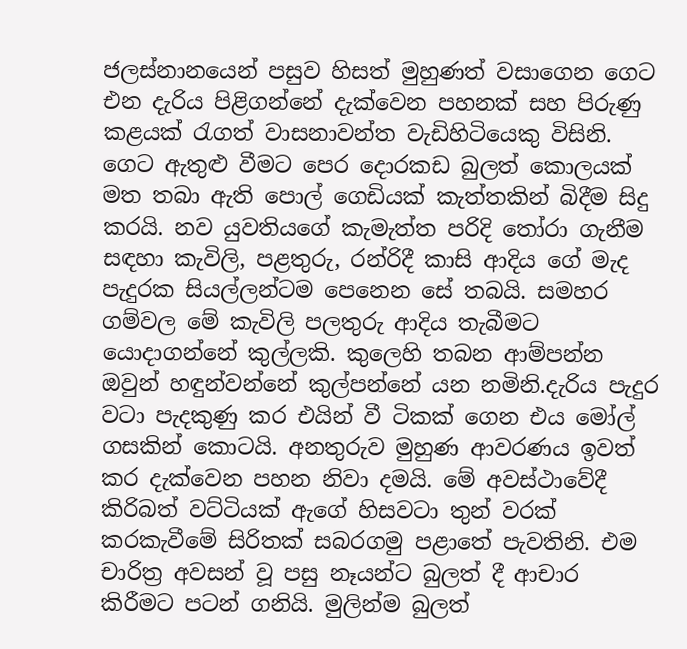ජලස්නානයෙන් පසුව හිසත් මුහුණත් වසාගෙන ගෙට එන දැරිය පිළිගන්නේ දැක්වෙන පහනක් සහ පිරුණු කළයක් රැගත් වාසනාවන්ත වැඩිහිටියෙකු විසිනි. ගෙට ඇතුළු වීමට පෙර දොරකඩ බුලත් කොලයක් මත තබා ඇති පොල් ගෙඩියක් කැත්තකින් බිදීම සිදු කරයි. නව යුවතියගේ කැමැත්ත පරිදි තෝරා ගැනීම සඳහා කැවිලි, පළතුරු, රන්රිදී කාසි ආදිය ගේ මැද පැදුරක සියල්ලන්ටම පෙනෙන සේ තබයි. සමහර ගම්වල මේ කැවිලි පලතුරු ආදිය තැබීමට යොදාගන්නේ කුල්ලකි. කුලෙහි තබන ආම්පන්න ඔවුන් හඳුන්වන්නේ කුල්පන්නේ යන නමිනි.දැරිය පැදුර වටා පැදකුණු කර එයින් වී ටිකක් ගෙන එය මෝල් ගසකින් කොටයි. අනතුරුව මුහුණ ආවරණය ඉවත් කර දැක්වෙන පහන නිවා දමයි. මේ අවස්ථාවේදී කිරිබත් වට්ටියක් ඇගේ හිසවටා තුන් වරක් කරකැවීමේ සිරිතක් සබරගමු පළාතේ පැවතිනි. එම චාරිත්‍ර අවසන් වූ පසු නෑයන්ට බුලත් දී ආචාර කිරීමට පටන් ගනියි. මුලින්ම බුලත්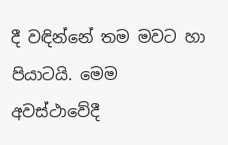දී වඳින්නේ තම මවට හා පියාටයි. මෙම අවස්ථාවේදී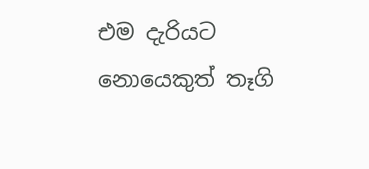එම දැරියට නොයෙකුත් තෑගි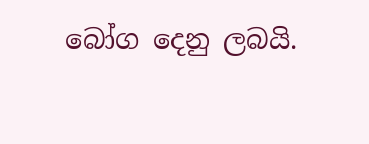බෝග දෙනු ලබයි.